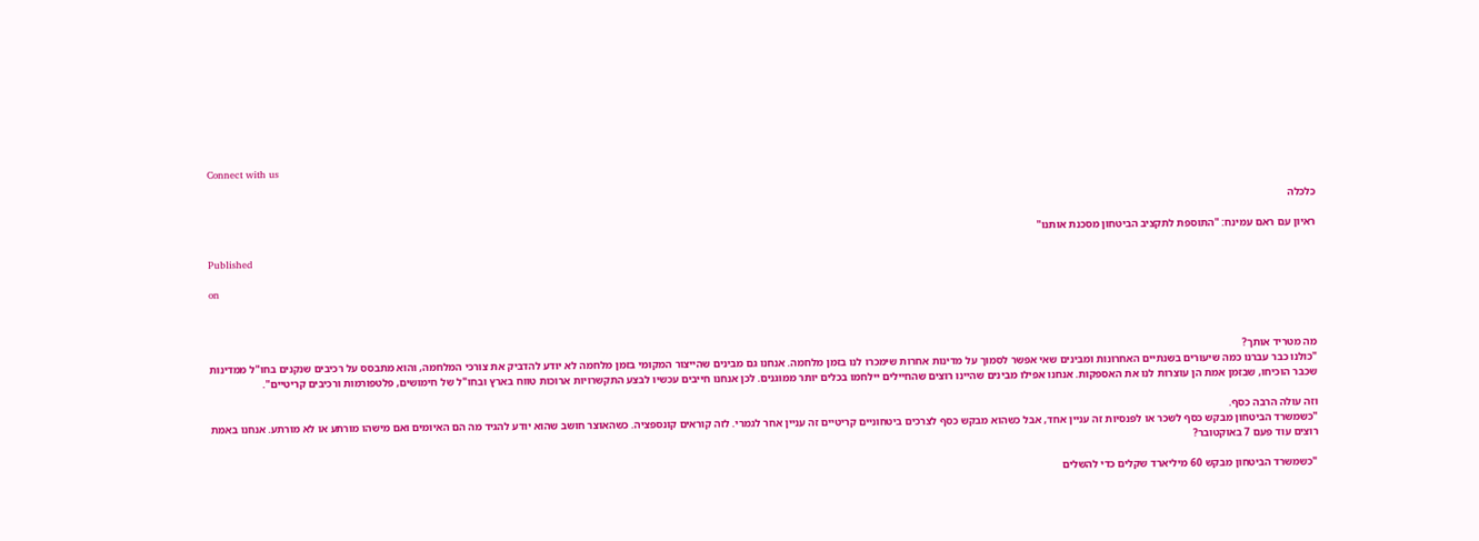Connect with us

כלכלה

ראיון עם ראם עמינח: "התוספת לתקציב הביטחון מסכנת אותנו"

Published

on



מה מטריד אותך?
"כולנו כבר עברנו כמה שיעורים בשנתיים האחרונות ומבינים שאי אפשר לסמוך על מדינות אחרות שימכרו לנו בזמן מלחמה. אנחנו גם מבינים שהייצור המקומי בזמן מלחמה לא יודע להדביק את צורכי המלחמה, והוא מתבסס על רכיבים שנקנים בחו"ל ממדינות שכבר הוכיחו, שבזמן אמת הן עוצרות לנו את האספקות. אנחנו אפילו מבינים שהיינו רוצים שהחיילים יילחמו בכלים יותר ממוגנים. לכן אנחנו חייבים עכשיו לבצע התקשרויות ארוכות טווח בארץ ובחו"ל של חימושים, פלטפורמות ורכיבים קריטיים".

וזה עולה הרבה כסף.
"כשמשרד הביטחון מבקש כסף לשכר או לפנסיות זה עניין אחד, אבל כשהוא מבקש כסף לצרכים ביטחוניים קריטיים זה עניין אחר לגמרי. לזה קוראים קונספציה. כשהאוצר חושב שהוא יודע להגיד מה הם האיומים ואם מישהו מורתע או לא מורתע. אנחנו באמת רוצים עוד פעם 7 באוקטובר?

"כשמשרד הביטחון מבקש 60 מיליארד שקלים כדי להשלים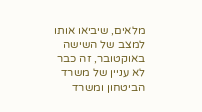מלאים, שיביאו אותו למצב של השישה באוקטובר, זה כבר לא עניין של משרד הביטחון ומשרד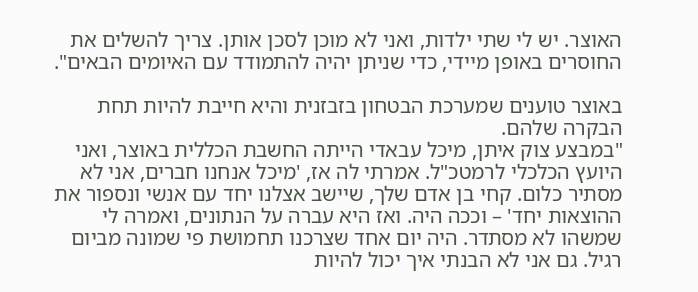האוצר. יש לי שתי ילדות, ואני לא מוכן לסכן אותן. צריך להשלים את החוסרים באופן מיידי, כדי שניתן יהיה להתמודד עם האיומים הבאים".

באוצר טוענים שמערכת הבטחון בזבזנית והיא חייבת להיות תחת הבקרה שלהם.
"במבצע צוק איתן, מיכל עבאדי הייתה החשבת הכללית באוצר, ואני היועץ הכלכלי לרמטכ"ל. אמרתי לה אז, 'מיכל אנחנו חברים, אני לא מסתיר כלום. קחי בן אדם שלך, שיישב אצלנו יחד עם אנשי ונספור את ההוצאות יחד' – וככה היה. ואז היא עברה על הנתונים, ואמרה לי שמשהו לא מסתדר. היה יום אחד שצרכנו תחמושת פי שמונה מביום רגיל. גם אני לא הבנתי איך יכול להיות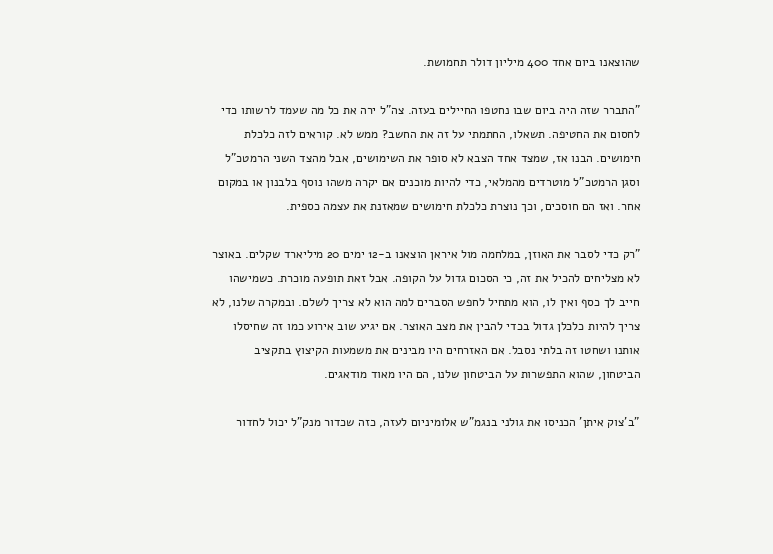שהוצאנו ביום אחד 400 מיליון דולר תחמושת.

"התברר שזה היה ביום שבו נחטפו החיילים בעזה. צה"ל ירה את כל מה שעמד לרשותו כדי לחסום את החטיפה. תשאלו, החתמתי על זה את החשב? ממש לא. קוראים לזה כלכלת חימושים. הבנו אז, שמצד אחד הצבא לא סופר את השימושים, אבל מהצד השני הרמטכ"ל וסגן הרמטכ"ל מוטרדים מהמלאי, כדי להיות מוכנים אם יקרה משהו נוסף בלבנון או במקום אחר. ואז הם חוסכים, וכך נוצרת כלכלת חימושים שמאזנת את עצמה כספית.

"רק כדי לסבר את האוזן, במלחמה מול איראן הוצאנו ב-12 ימים 20 מיליארד שקלים. באוצר לא מצליחים להכיל את זה, כי הסכום גדול על הקופה. אבל זאת תופעה מוכרת. כשמישהו חייב לך כסף ואין לו, הוא מתחיל לחפש הסברים למה הוא לא צריך לשלם. ובמקרה שלנו, לא צריך להיות כלכלן גדול בכדי להבין את מצב האוצר. אם יגיע שוב אירוע כמו זה שחיסלו אותנו ושחטו זה בלתי נסבל. אם האזרחים היו מבינים את משמעות הקיצוץ בתקציב הביטחון, שהוא התפשרות על הביטחון שלנו, הם היו מאוד מודאגים.

"ב'צוק איתן' הכניסו את גולני בנגמ"ש אלומיניום לעזה, כזה שכדור מנק"ל יכול לחדור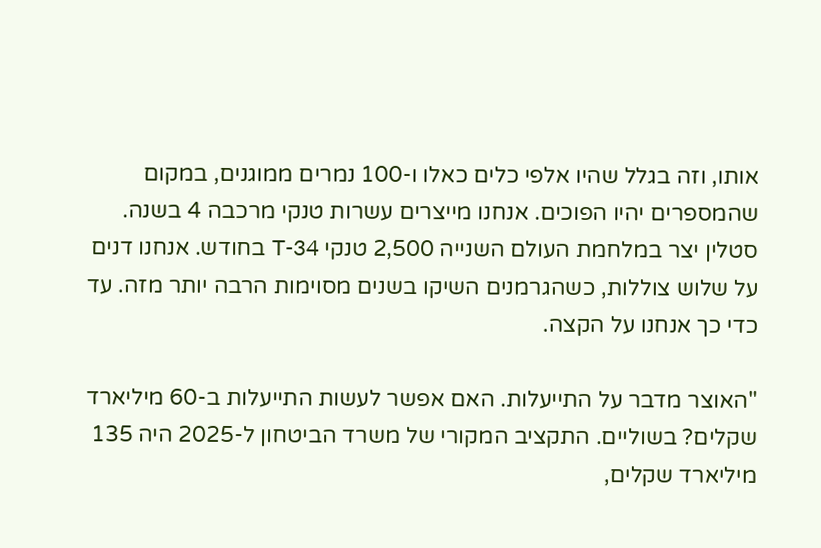אותו, וזה בגלל שהיו אלפי כלים כאלו ו-100 נמרים ממוגנים, במקום שהמספרים יהיו הפוכים. אנחנו מייצרים עשרות טנקי מרכבה 4 בשנה. סטלין יצר במלחמת העולם השנייה 2,500 טנקי T-34 בחודש. אנחנו דנים על שלוש צוללות, כשהגרמנים השיקו בשנים מסוימות הרבה יותר מזה. עד כדי כך אנחנו על הקצה.

"האוצר מדבר על התייעלות. האם אפשר לעשות התייעלות ב-60 מיליארד שקלים? בשוליים. התקציב המקורי של משרד הביטחון ל-2025 היה 135 מיליארד שקלים,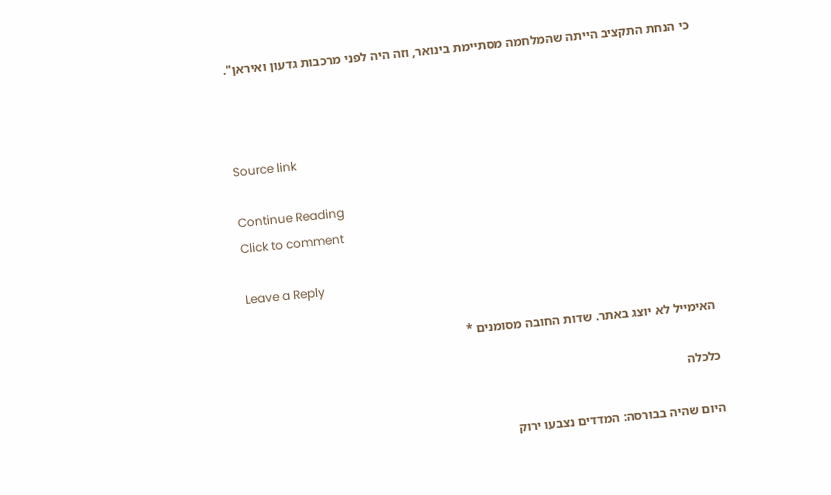כי הנחת התקציב הייתה שהמלחמה מסתיימת בינואר, וזה היה לפני מרכבות גדעון ואיראן".



Source link

Continue Reading
Click to comment

Leave a Reply

האימייל לא יוצג באתר. שדות החובה מסומנים *

כלכלה

היום שהיה בבורסה: המדדים נצבעו ירוק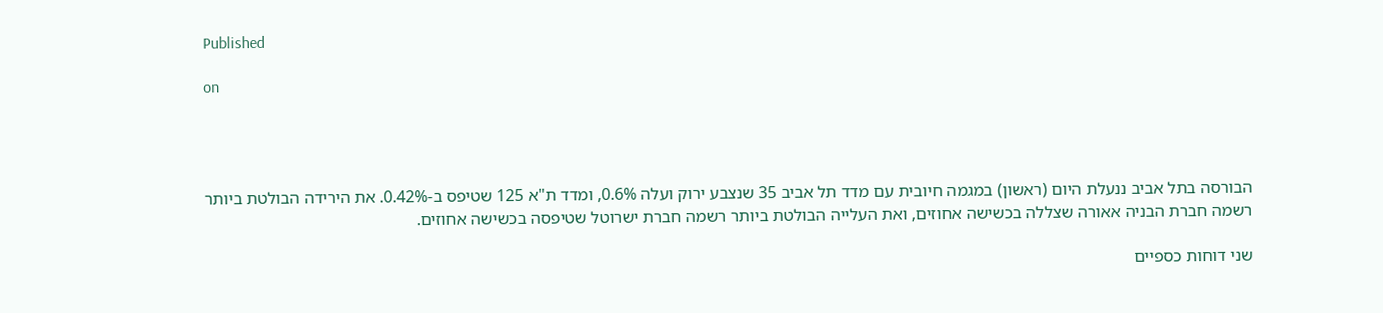Published

on




הבורסה בתל אביב ננעלת היום (ראשון) במגמה חיובית עם מדד תל אביב 35 שנצבע ירוק ועלה 0.6%, ומדד ת"א 125 שטיפס ב-0.42%. את הירידה הבולטת ביותר רשמה חברת הבניה אאורה שצללה בכשישה אחוזים, ואת העלייה הבולטת ביותר רשמה חברת ישרוטל שטיפסה בכשישה אחוזים.

שני דוחות כספיים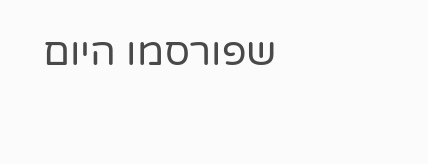שפורסמו היום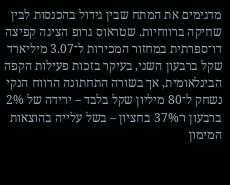מדגימים את המתח שבין גידול בהכנסות לבין שחיקה ברווחיות. שטראוס גרופ הציגה קפיצה דו־ספרתית במחזור המכירות ל־3.07 מיליארד שקל ברבעון השני, בעיקר בזכות פעילות הקפה הבינלאומית, אך בשורה התחתונה הרווח הנקי נשחק ל־80 מיליון שקל בלבד – ירידה של 2% ברבעון ו־37% בחציון – בשל עלייה בהוצאות המימון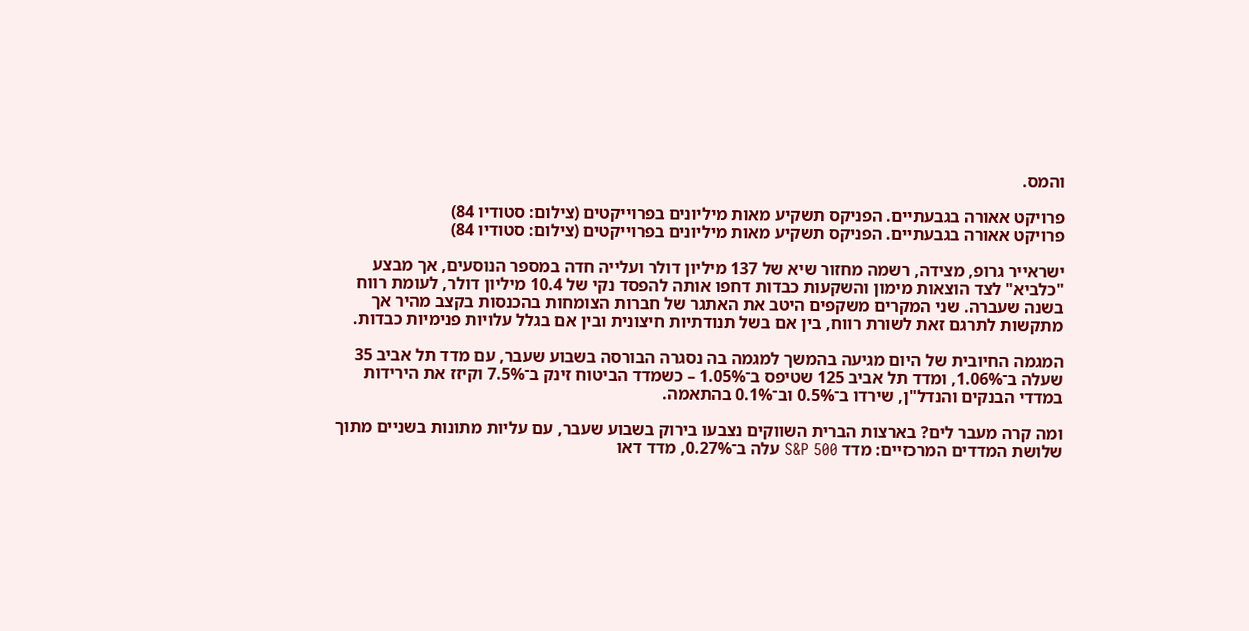והמס.

פרויקט אאורה בגבעתיים. הפניקס תשקיע מאות מיליונים בפרוייקטים (צילום: סטודיו 84)
פרויקט אאורה בגבעתיים. הפניקס תשקיע מאות מיליונים בפרוייקטים (צילום: סטודיו 84)

ישראייר גרופ, מצידה, רשמה מחזור שיא של 137 מיליון דולר ועלייה חדה במספר הנוסעים, אך מבצע "כלביא" לצד הוצאות מימון והשקעות כבדות דחפו אותה להפסד נקי של 10.4 מיליון דולר, לעומת רווח בשנה שעברה. שני המקרים משקפים היטב את האתגר של חברות הצומחות בהכנסות בקצב מהיר אך מתקשות לתרגם זאת לשורת רווח, בין אם בשל תנודתיות חיצונית ובין אם בגלל עלויות פנימיות כבדות.

המגמה החיובית של היום מגיעה בהמשך למגמה בה נסגרה הבורסה בשבוע שעבר, עם מדד תל אביב 35 שעלה ב־1.06%, ומדד תל אביב 125 שטיפס ב־1.05% – כשמדד הביטוח זינק ב־7.5% וקיזז את הירידות במדדי הבנקים והנדל"ן, שירדו ב־0.5% וב־0.1% בהתאמה.

ומה קרה מעבר לים? בארצות הברית השווקים נצבעו בירוק בשבוע שעבר, עם עליות מתונות בשניים מתוך שלושת המדדים המרכזיים: מדד S&P 500 עלה ב־0.27%, מדד דאו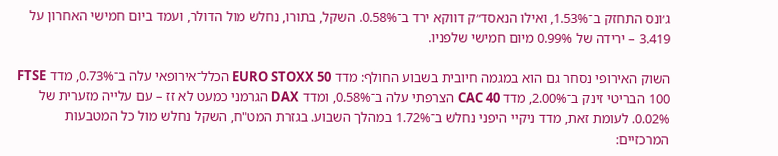ג׳ונס התחזק ב־1.53%, ואילו הנאסד״ק דווקא ירד ב־0.58%. השקל, בתורו, נחלש מול הדולר, ועמד ביום חמישי האחרון על 3.419 – ירידה של 0.99% מיום חמישי שלפניו.

השוק האירופי נסחר גם הוא במגמה חיובית בשבוע החולף: מדד EURO STOXX 50 הכלל־אירופאי עלה ב־0.73%, מדד FTSE 100 הבריטי זינק ב־2.00%, מדד CAC 40 הצרפתי עלה ב־0.58%, ומדד DAX הגרמני כמעט לא זז – עם עלייה מזערית של 0.02%. לעומת זאת, מדד ניקיי היפני נחלש ב־1.72% במהלך השבוע. בגזרת המט"ח, השקל נחלש מול כל המטבעות המרכזיים: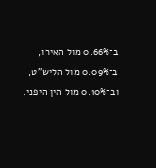ב־0.66% מול האירו, ב־0.09% מול הליש"ט, וב־0.10% מול הין היפני.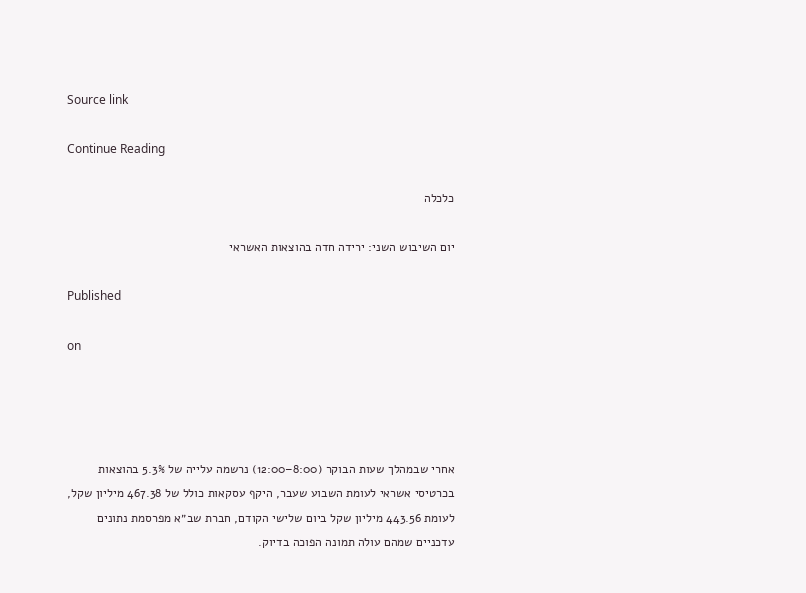Source link

Continue Reading

כלכלה

יום השיבוש השני: ירידה חדה בהוצאות האשראי

Published

on




אחרי שבמהלך שעות הבוקר (8:00–12:00) נרשמה עלייה של 5.3% בהוצאות בכרטיסי אשראי לעומת השבוע שעבר, היקף עסקאות כולל של 467.38 מיליון שקל, לעומת 443.56 מיליון שקל ביום שלישי הקודם, חברת שב״א מפרסמת נתונים עדכניים שמהם עולה תמונה הפוכה בדיוק.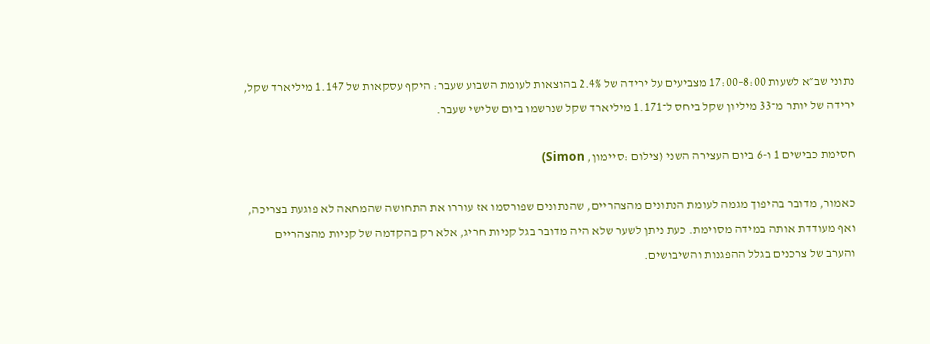נתוני שב״א לשעות 8:00–17:00 מצביעים על ירידה של 2.4% בהוצאות לעומת השבוע שעבר: היקף עסקאות של 1.147 מיליארד שקל, ירידה של יותר מ־33 מיליון שקל ביחס ל־1.171 מיליארד שקל שנרשמו ביום שלישי שעבר.

חסימת כבישים 1 ו-6 ביום העצירה השני (צילום :סיימון, Simon)

כאמור, מדובר בהיפוך מגמה לעומת הנתונים מהצהריים, שהנתונים שפורסמו אז עוררו את התחושה שהמחאה לא פוגעת בצריכה, ואף מעודדת אותה במידה מסוימת. כעת ניתן לשער שלא היה מדובר בגל קניות חריג, אלא רק בהקדמה של קניות מהצהריים והערב של צרכנים בגלל ההפגנות והשיבושים.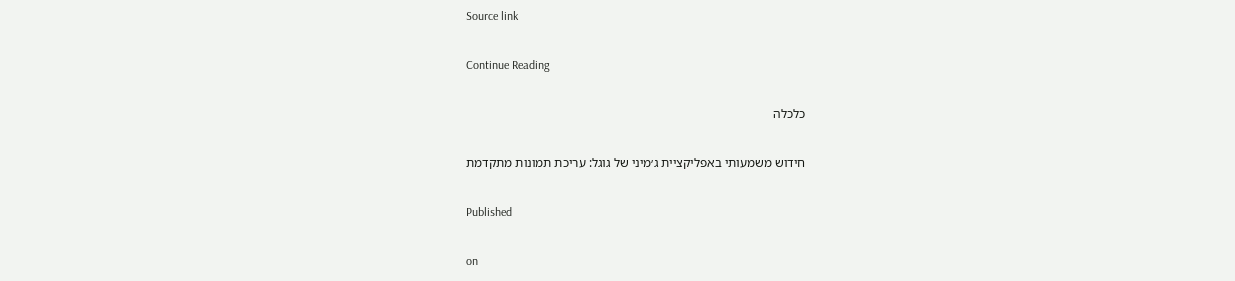Source link

Continue Reading

כלכלה

חידוש משמעותי באפליקציית ג׳מיני של גוגל: עריכת תמונות מתקדמת

Published

on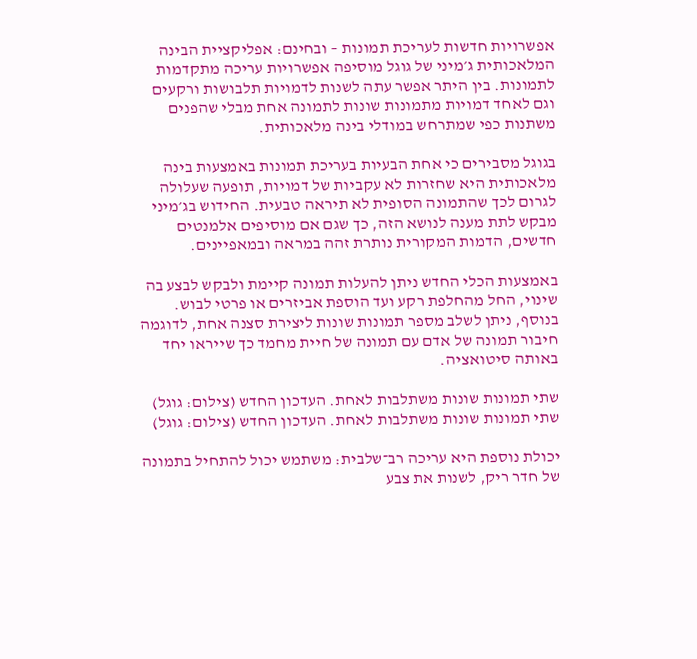אפשרויות חדשות לעריכת תמונות – ובחינם: אפליקציית הבינה המלאכותית ג׳מיני של גוגל מוסיפה אפשרויות עריכה מתקדמות לתמונות. בין היתר אפשר עתה לשנות לדמויות תלבושות ורקעים וגם לאחד דמויות מתמונות שונות לתמונה אחת מבלי שהפנים משתנות כפי שמתרחש במודלי בינה מלאכותית.

בגוגל מסבירים כי אחת הבעיות בעריכת תמונות באמצעות בינה מלאכותית היא שחזרות לא עקביות של דמויות, תופעה שעלולה לגרום לכך שהתמונה הסופית לא תיראה טבעית. החידוש בג׳מיני מבקש לתת מענה לנושא הזה, כך שגם אם מוסיפים אלמנטים חדשים, הדמות המקורית נותרת זהה במראה ובמאפיינים.

באמצעות הכלי החדש ניתן להעלות תמונה קיימת ולבקש לבצע בה שינוי, החל מהחלפת רקע ועד הוספת אביזרים או פרטי לבוש. בנוסף, ניתן לשלב מספר תמונות שונות ליצירת סצנה אחת, לדוגמה חיבור תמונה של אדם עם תמונה של חיית מחמד כך שייראו יחד באותה סיטואציה.

שתי תמונות שונות משתלבות לאחת. העדכון החדש (צילום: גוגל)
שתי תמונות שונות משתלבות לאחת. העדכון החדש (צילום: גוגל)

יכולת נוספת היא עריכה רב־שלבית: משתמש יכול להתחיל בתמונה של חדר ריק, לשנות את צבע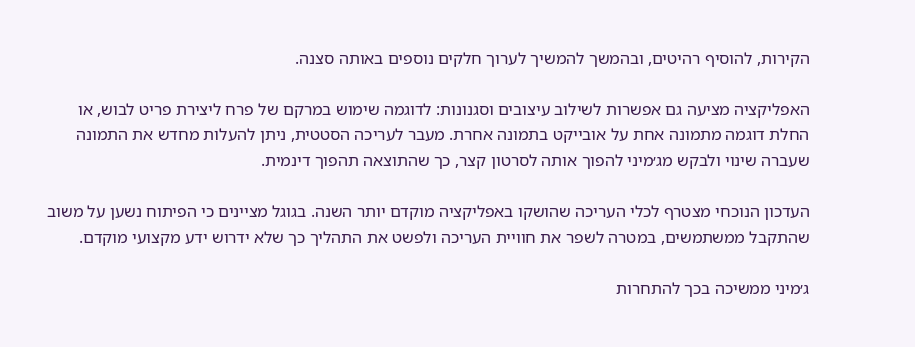הקירות, להוסיף רהיטים, ובהמשך להמשיך לערוך חלקים נוספים באותה סצנה.

האפליקציה מציעה גם אפשרות לשילוב עיצובים וסגנונות: לדוגמה שימוש במרקם של פרח ליצירת פריט לבוש, או החלת דוגמה מתמונה אחת על אובייקט בתמונה אחרת. מעבר לעריכה הסטטית, ניתן להעלות מחדש את התמונה שעברה שינוי ולבקש מג׳מיני להפוך אותה לסרטון קצר, כך שהתוצאה תהפוך דינמית.

העדכון הנוכחי מצטרף לכלי העריכה שהושקו באפליקציה מוקדם יותר השנה. בגוגל מציינים כי הפיתוח נשען על משוב שהתקבל ממשתמשים, במטרה לשפר את חוויית העריכה ולפשט את התהליך כך שלא ידרוש ידע מקצועי מוקדם.

ג׳מיני ממשיכה בכך להתחרות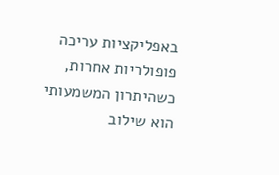באפליקציות עריכה פופולריות אחרות, כשהיתרון המשמעותי הוא שילוב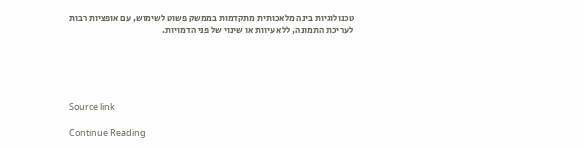טכנולוגיות בינה מלאכותית מתקדמות בממשק פשוט לשימוש, עם אופציות רבות לעריכת התמונה, ללא עיוות או שינוי של פני הדמויות.





Source link

Continue Reading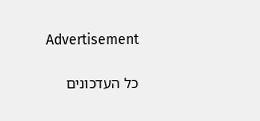Advertisement

כל העדכונים